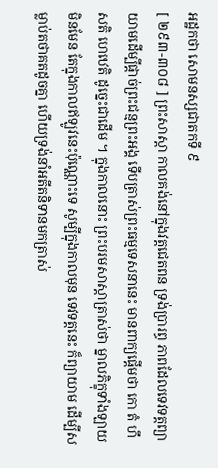អដ្ឋកថា សោមនស្សជាតកទី ៩
[ ២៩៣-៣០៨ ] ព្រះសាស្តា កាលគង់នៅក្នុងវត្តជេតពន ទ្រង់ប្រារព្ធ ភាពដែលទេវទត្តព្យាយាមដើម្បីផ្តាច់ព្រះជន្មព្រះអង្គ ទើបត្រាស់ព្រះធម្មទេសនានេះ មានពាក្យផ្តើមថា កោ តំ ហឹសតិ ហេឋេតិ ដូច្នេះជាដើម ។ ក្នុងកាលនោះ ព្រះបរមសាស្តាត្រាស់ថា ម្នាលភិក្ខុទាំងឡាយ មិនមែន តែក្នុងកាលឥឡូវនេះប៉ុណ្ណោះទេ សូម្បីក្នុងកាលមុន ទេវទត្តនេះ ក៏ព្យាយាម ដើម្បីសម្លាប់តថាគតដូចគ្នា ហើយទ្រង់នាំអតីតនិទានមកត្រាស់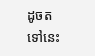ដូចតទៅនេះ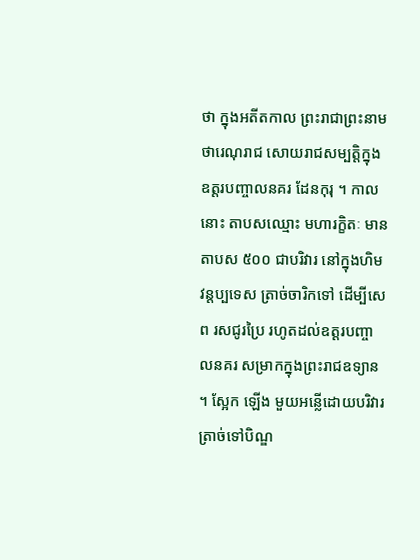ថា ក្នុងអតីតកាល ព្រះរាជាព្រះនាមថារេណុរាជ សោយរាជសម្បត្តិក្នុង ឧត្តរបញ្ចាលនគរ ដែនកុរុ ។ កាលនោះ តាបសឈ្មោះ មហារក្ខិតៈ មាន តាបស ៥០០ ជាបរិវារ នៅក្នុងហិមវន្តប្បទេស ត្រាច់ចារិកទៅ ដើម្បីសេព រសជូរប្រៃ រហូតដល់ឧត្តរបញ្ចាលនគរ សម្រាកក្នុងព្រះរាជឧទ្យាន ។ ស្អែក ឡើង មួយអន្លើដោយបរិវារ ត្រាច់ទៅបិណ្ឌ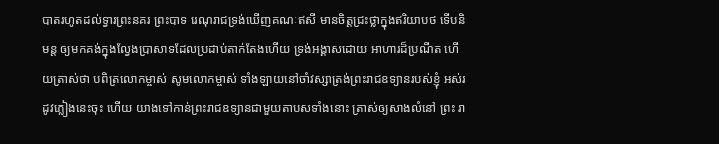បាតរហូតដល់ទ្វារព្រះនគរ ព្រះបាទ រេណុរាជទ្រង់ឃើញគណៈឥសី មានចិត្តជ្រះថ្លាក្នុងឥរិយាបថ ទើបនិមន្ត ឲ្យមកគង់ក្នុងល្វែងប្រាសាទដែលប្រដាប់តាក់តែងហើយ ទ្រង់អង្គាសដោយ អាហារដ៏ប្រណីត ហើយត្រាស់ថា បពិត្រលោកម្ចាស់ សូមលោកម្ចាស់ ទាំងឡាយនៅចាំវស្សាត្រង់ព្រះរាជឧទ្យានរបស់ខ្ញុំ អស់រដូវភ្លៀងនេះចុះ ហើយ យាងទៅកាន់ព្រះរាជឧទ្យានជាមួយតាបសទាំងនោះ ត្រាស់ឲ្យសាងលំនៅ ព្រះ រា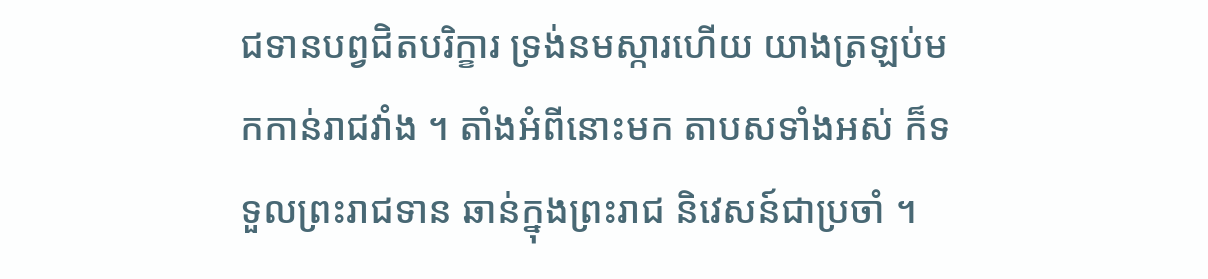ជទានបព្វជិតបរិក្ខារ ទ្រង់នមស្ការហើយ យាងត្រឡប់មកកាន់រាជវាំង ។ តាំងអំពីនោះមក តាបសទាំងអស់ ក៏ទទួលព្រះរាជទាន ឆាន់ក្នុងព្រះរាជ និវេសន៍ជាប្រចាំ ។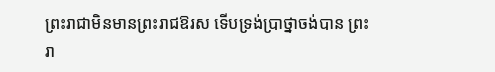ព្រះរាជាមិនមានព្រះរាជឱរស ទើបទ្រង់ប្រាថ្នាចង់បាន ព្រះរា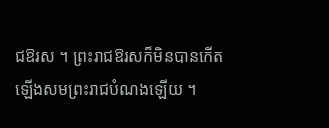ជឱរស ។ ព្រះរាជឱរសក៏មិនបានកើតឡើងសមព្រះរាជបំណងឡើយ ។